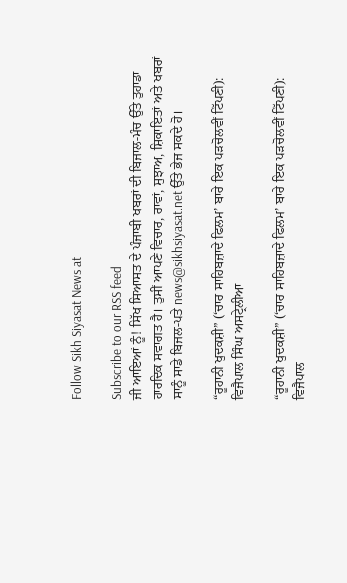Follow Sikh Siyasat News at

Subscribe to our RSS feed
ਜੀ ਆਇਆਂ ਨੂੰ! ਸਿੱਖ ਸਿਆਸਤ ਦੇ ਪੰਜਾਬੀ ਖਬਰਾਂ ਦੀ ਬਿਜਾਲ-ਮੰਚ ਉੱਤੇ ਤੁਹਾਡਾ ਹਾਰਦਿਕ ਸਵਾਗਤ ਹੈ। ਤੁਸੀਂ ਆਪਣੇ ਵਿਚਾਰ, ਰਾਵਾਂ, ਸੁਝਾਅ, ਸ਼ਿਕਾਇਤਾਂ ਅਤੇ ਖਬਰਾਂ ਸਾਨੂੰ ਸਾਡੇ ਬਿਜਲ-ਪਤੇ news@sikhsiyasat.net ਉੱਤੇ ਭੇਜ ਸਕਦੇ ਹੋ।

“ਰੂਹਾਨੀ ਖੁਦਕਸ਼ੀ” (‘ਚਾਰ ਸਾਹਿਬਜ਼ਾਦੇ ਫਿਲਮ’ ਬਾਰੇ ਇਕ ਪੜਚੋਲਵੀਂ ਟਿੱਪਣੀ): ਵਿਜੈਪਾਲ ਸਿੰਘ ਅਸਟ੍ਰੇਲੀਆ

“ਰੂਹਾਨੀ ਖੁਦਕਸ਼ੀ” (‘ਚਾਰ ਸਾਹਿਬਜ਼ਾਦੇ ਫਿਲਮ’ ਬਾਰੇ ਇਕ ਪੜਚੋਲਵੀਂ ਟਿੱਪਣੀ): ਵਿਜੈਪਾਲ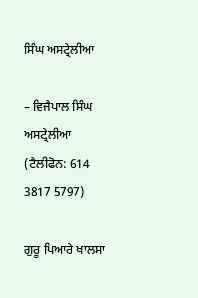ਸਿੰਘ ਅਸਟ੍ਰੇਲੀਆ

– ਵਿਜੈਪਾਲ ਸਿੰਘ ਅਸਟ੍ਰੇਲੀਆ
(ਟੈਲੀਫੋਨ: 614 3817 5797)

ਗੁਰੂ ਪਿਆਰੇ ਖਾਲਸਾ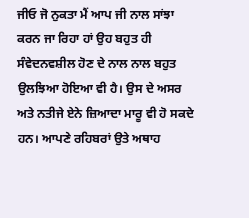ਜੀਓ ਜੋ ਨੁਕਤਾ ਮੈਂ ਆਪ ਜੀ ਨਾਲ ਸਾਂਝਾ ਕਰਨ ਜਾ ਰਿਹਾ ਹਾਂ ਉਹ ਬਹੁਤ ਹੀ ਸੰਵੇਦਨਵਸ਼ੀਲ ਹੋਣ ਦੇ ਨਾਲ ਨਾਲ ਬਹੁਤ ਉਲਝਿਆ ਹੋਇਆ ਵੀ ਹੈ। ਉਸ ਦੇ ਅਸਰ ਅਤੇ ਨਤੀਜੇ ਏਨੇ ਜ਼ਿਆਦਾ ਮਾਰੂ ਵੀ ਹੋ ਸਕਦੇ ਹਨ। ਆਪਣੇ ਰਹਿਬਰਾਂ ਉਤੇ ਅਥਾਹ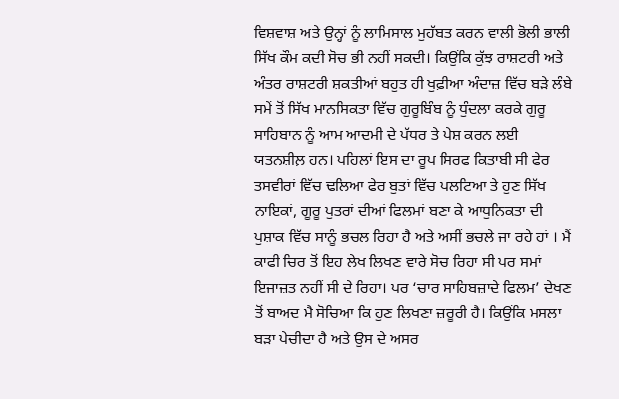ਵਿਸ਼ਵਾਸ਼ ਅਤੇ ਉਨ੍ਹਾਂ ਨੂੰ ਲਾਮਿਸਾਲ ਮੁਹੱਬਤ ਕਰਨ ਵਾਲੀ ਭੋਲੀ ਭਾਲੀ ਸਿੱਖ ਕੌਮ ਕਦੀ ਸੋਚ ਭੀ ਨਹੀਂ ਸਕਦੀ। ਕਿਉਂਕਿ ਕੁੱਝ ਰਾਸ਼ਟਰੀ ਅਤੇ ਅੰਤਰ ਰਾਸ਼ਟਰੀ ਸ਼ਕਤੀਆਂ ਬਹੁਤ ਹੀ ਖੁਫ਼ੀਆ ਅੰਦਾਜ਼ ਵਿੱਚ ਬੜੇ ਲੰਬੇ ਸਮੇਂ ਤੋਂ ਸਿੱਖ ਮਾਨਸਿਕਤਾ ਵਿੱਚ ਗੁਰੂਬਿੰਬ ਨੂੰ ਧੁੰਦਲਾ ਕਰਕੇ ਗੁਰੂ ਸਾਹਿਬਾਨ ਨੂੰ ਆਮ ਆਦਮੀ ਦੇ ਪੱਧਰ ਤੇ ਪੇਸ਼ ਕਰਨ ਲਈ ਯਤਨਸ਼ੀਲ਼ ਹਨ। ਪਹਿਲਾਂ ਇਸ ਦਾ ਰੂਪ ਸਿਰਫ ਕਿਤਾਬੀ ਸੀ ਫੇਰ ਤਸਵੀਰਾਂ ਵਿੱਚ ਢਲਿਆ ਫੇਰ ਬੁਤਾਂ ਵਿੱਚ ਪਲਟਿਆ ਤੇ ਹੁਣ ਸਿੱਖ ਨਾਇਕਾਂ, ਗੂਰੂ ਪੁਤਰਾਂ ਦੀਆਂ ਫਿਲਮਾਂ ਬਣਾ ਕੇ ਆਧੁਨਿਕਤਾ ਦੀ ਪੁਸ਼ਾਕ ਵਿੱਚ ਸਾਨੂੰ ਭਚਲ ਰਿਹਾ ਹੈ ਅਤੇ ਅਸੀਂ ਭਚਲੇ ਜਾ ਰਹੇ ਹਾਂ । ਮੈਂ ਕਾਫੀ ਚਿਰ ਤੋਂ ਇਹ ਲੇਖ ਲਿਖਣ ਵਾਰੇ ਸੋਚ ਰਿਹਾ ਸੀ ਪਰ ਸਮਾਂ ਇਜਾਜ਼ਤ ਨਹੀਂ ਸੀ ਦੇ ਰਿਹਾ। ਪਰ ‘ਚਾਰ ਸਾਹਿਬਜ਼ਾਦੇ ਫਿਲਮ’ ਦੇਖਣ ਤੋਂ ਬਾਅਦ ਮੈ ਸੋਚਿਆ ਕਿ ਹੁਣ ਲਿਖਣਾ ਜ਼ਰੂਰੀ ਹੈ। ਕਿਉਂਕਿ ਮਸਲਾ ਬੜਾ ਪੇਚੀਦਾ ਹੈ ਅਤੇ ਉਸ ਦੇ ਅਸਰ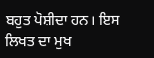ਬਹੁਤ ਪੋਸ਼ੀਦਾ ਹਨ। ਇਸ ਲਿਖਤ ਦਾ ਮੁਖ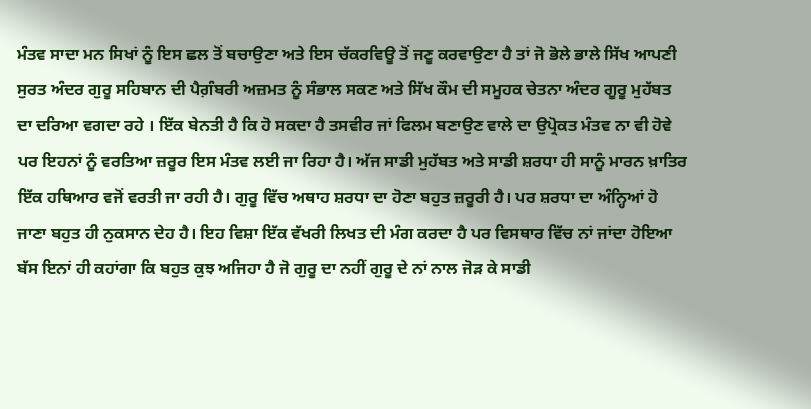ਮੰਤਵ ਸਾਦਾ ਮਨ ਸਿਖਾਂ ਨੂੰ ਇਸ ਛਲ ਤੋਂ ਬਚਾਉਣਾ ਅਤੇ ਇਸ ਚੱਕਰਵਿਊ ਤੋਂ ਜਣੂ ਕਰਵਾਉਣਾ ਹੈ ਤਾਂ ਜੋ ਭੋਲੇ ਭਾਲੇ ਸਿੱਖ ਆਪਣੀ ਸੁਰਤ ਅੰਦਰ ਗੁਰੂ ਸਹਿਬਾਨ ਦੀ ਪੈਗ਼ੰਬਰੀ ਅਜ਼ਮਤ ਨੂੰ ਸੰਭਾਲ ਸਕਣ ਅਤੇ ਸਿੱਖ ਕੌਮ ਦੀ ਸਮੂਹਕ ਚੇਤਨਾ ਅੰਦਰ ਗੂਰੂ ਮੁਹੱਬਤ ਦਾ ਦਰਿਆ ਵਗਦਾ ਰਹੇ । ਇੱਕ ਬੇਨਤੀ ਹੈ ਕਿ ਹੋ ਸਕਦਾ ਹੈ ਤਸਵੀਰ ਜਾਂ ਫਿਲਮ ਬਣਾਉਣ ਵਾਲੇ ਦਾ ਉਪ੍ਰੋਕਤ ਮੰਤਵ ਨਾ ਵੀ ਹੋਵੇ ਪਰ ਇਹਨਾਂ ਨੂੰ ਵਰਤਿਆ ਜ਼ਰੂਰ ਇਸ ਮੰਤਵ ਲਈ ਜਾ ਰਿਹਾ ਹੈ। ਅੱਜ ਸਾਡੀ ਮੁਹੱਬਤ ਅਤੇ ਸਾਡੀ ਸ਼ਰਧਾ ਹੀ ਸਾਨੂੰ ਮਾਰਨ ਖ਼ਾਤਿਰ ਇੱਕ ਹਥਿਆਰ ਵਜੋਂ ਵਰਤੀ ਜਾ ਰਹੀ ਹੈ। ਗੁਰੂ ਵਿੱਚ ਅਥਾਹ ਸ਼ਰਧਾ ਦਾ ਹੋਣਾ ਬਹੁਤ ਜ਼ਰੂਰੀ ਹੈ। ਪਰ ਸ਼ਰਧਾ ਦਾ ਅੰਨ੍ਹਿਆਂ ਹੋ ਜਾਣਾ ਬਹੁਤ ਹੀ ਨੁਕਸਾਨ ਦੇਹ ਹੈ। ਇਹ ਵਿਸ਼ਾ ਇੱਕ ਵੱਖਰੀ ਲਿਖਤ ਦੀ ਮੰਗ ਕਰਦਾ ਹੈ ਪਰ ਵਿਸਥਾਰ ਵਿੱਚ ਨਾਂ ਜਾਂਦਾ ਹੋਇਆ ਬੱਸ ਇਨਾਂ ਹੀ ਕਹਾਂਗਾ ਕਿ ਬਹੁਤ ਕੁਝ ਅਜਿਹਾ ਹੈ ਜੋ ਗੁਰੂ ਦਾ ਨਹੀਂ ਗੁਰੂ ਦੇ ਨਾਂ ਨਾਲ ਜੋੜ ਕੇ ਸਾਡੀ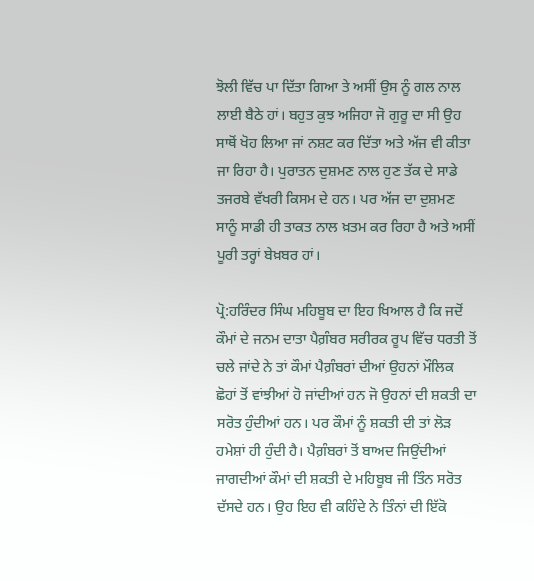ਝੋਲੀ ਵਿੱਚ ਪਾ ਦਿੱਤਾ ਗਿਆ ਤੇ ਅਸੀਂ ਉਸ ਨੂੰ ਗਲ ਨਾਲ ਲਾਈ ਬੈਠੇ ਹਾਂ। ਬਹੁਤ ਕੁਝ ਅਜਿਹਾ ਜੋ ਗੁਰੂ ਦਾ ਸੀ ਉਹ ਸਾਥੋਂ ਖੋਹ ਲਿਆ ਜਾਂ ਨਸ਼ਟ ਕਰ ਦਿੱਤਾ ਅਤੇ ਅੱਜ ਵੀ ਕੀਤਾ ਜਾ ਰਿਹਾ ਹੈ। ਪੁਰਾਤਨ ਦੁਸ਼ਮਣ ਨਾਲ ਹੁਣ ਤੱਕ ਦੇ ਸਾਡੇ ਤਜਰਬੇ ਵੱਖਰੀ ਕਿਸਮ ਦੇ ਹਨ। ਪਰ ਅੱਜ ਦਾ ਦੁਸ਼ਮਣ ਸਾਨੂੰ ਸਾਡੀ ਹੀ ਤਾਕਤ ਨਾਲ ਖ਼ਤਮ ਕਰ ਰਿਹਾ ਹੈ ਅਤੇ ਅਸੀਂ ਪੂਰੀ ਤਰ੍ਹਾਂ ਬੇਖ਼ਬਰ ਹਾਂ।

ਪ੍ਰੋ:ਹਰਿੰਦਰ ਸਿੰਘ ਮਹਿਬੂਬ ਦਾ ਇਹ ਖਿਆਲ ਹੈ ਕਿ ਜਦੋਂ ਕੌਮਾਂ ਦੇ ਜਨਮ ਦਾਤਾ ਪੈਗ਼ੰਬਰ ਸਰੀਰਕ ਰੂਪ ਵਿੱਚ ਧਰਤੀ ਤੋਂ ਚਲੇ ਜਾਂਦੇ ਨੇ ਤਾਂ ਕੌਮਾਂ ਪੈਗ਼ੰਬਰਾਂ ਦੀਆਂ ਉਹਨਾਂ ਮੌਲਿਕ ਛੋਹਾਂ ਤੋਂ ਵਾਂਝੀਆਂ ਹੋ ਜਾਂਦੀਆਂ ਹਨ ਜੋ ਉਹਨਾਂ ਦੀ ਸ਼ਕਤੀ ਦਾ ਸਰੋਤ ਹੁੰਦੀਆਂ ਹਨ। ਪਰ ਕੌਮਾਂ ਨੂੰ ਸ਼ਕਤੀ ਦੀ ਤਾਂ ਲੋੜ ਹਮੇਸ਼ਾਂ ਹੀ ਹੁੰਦੀ ਹੈ। ਪੈਗ਼ੰਬਰਾਂ ਤੋਂ ਬਾਅਦ ਜਿਉਂਦੀਆਂ ਜਾਗਦੀਆਂ ਕੌਮਾਂ ਦੀ ਸ਼ਕਤੀ ਦੇ ਮਹਿਬੂਬ ਜੀ ਤਿੰਨ ਸਰੋਤ ਦੱਸਦੇ ਹਨ। ਉਹ ਇਹ ਵੀ ਕਹਿੰਦੇ ਨੇ ਤਿੰਨਾਂ ਦੀ ਇੱਕੋ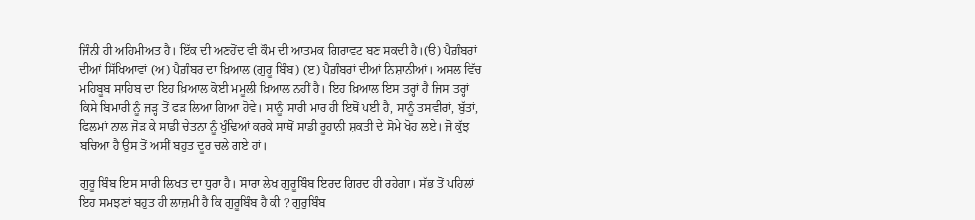ਜਿੰਨੀ ਹੀ ਅਹਿਮੀਅਤ ਹੈ। ਇੱਕ ਦੀ ਅਣਹੋਂਦ ਵੀ ਕੌਮ ਦੀ ਆਤਮਕ ਗਿਰਾਵਟ ਬਣ ਸਕਦੀ ਹੈ।(ੳ) ਪੈਗ਼ੰਬਰਾਂ ਦੀਆਂ ਸਿੱਖਿਆਵਾਂ (ਅ) ਪੈਗ਼ੰਬਰ ਦਾ ਖ਼ਿਆਲ (ਗੁਰੂ ਬਿੰਬ) (ੲ) ਪੈਗ਼ੰਬਰਾਂ ਦੀਆਂ ਨਿਸ਼ਾਨੀਆਂ। ਅਸਲ ਵਿੱਚ ਮਹਿਬੂਬ ਸਾਹਿਬ ਦਾ ਇਹ ਖ਼ਿਆਲ ਕੋਈ ਮਮੂਲੀ ਖ਼ਿਆਲ ਨਹੀਂ ਹੈ। ਇਹ ਖ਼ਿਆਲ ਇਸ ਤਰ੍ਹਾਂ ਹੈ ਜਿਸ ਤਰ੍ਹਾਂ ਕਿਸੇ ਬਿਮਾਰੀ ਨੂੰ ਜੜ੍ਹ ਤੋਂ ਫੜ ਲਿਆ ਗਿਆ ਹੋਵੇ। ਸਾਨੂੰ ਸਾਰੀ ਮਾਰ ਹੀ ਇਥੋਂ ਪਈ ਹੈ, ਸਾਨੂੰ ਤਸਵੀਰਾਂ, ਬੁੱਤਾਂ, ਫਿਲਮਾਂ ਨਾਲ ਜੋੜ ਕੇ ਸਾਡੀ ਚੇਤਨਾ ਨੂੰ ਖੁੰਢਿਆਂ ਕਰਕੇ ਸਾਥੋਂ ਸਾਡੀ ਰੂਹਾਨੀ ਸ਼ਕਤੀ ਦੇ ਸੋਮੇ ਖੋਹ ਲਏ। ਜੋ ਕੁੱਝ ਬਚਿਆ ਹੈ ਉਸ ਤੋਂ ਅਸੀਂ ਬਹੁਤ ਦੂਰ ਚਲੇ ਗਏ ਹਾਂ।

ਗੁਰੂ ਬਿੰਬ ਇਸ ਸਾਰੀ ਲਿਖਤ ਦਾ ਧੁਰਾ ਹੈ। ਸਾਰਾ ਲੇਖ ਗੁਰੂਬਿੰਬ ਇਰਦ ਗਿਰਦ ਹੀ ਰਹੇਗਾ। ਸੱਭ ਤੋਂ ਪਹਿਲਾਂ ਇਹ ਸਮਝਣਾਂ ਬਹੁਤ ਹੀ ਲਾਜ਼ਮੀ ਹੈ ਕਿ ਗੁਰੂਬਿੰਬ ਹੈ ਕੀ ? ਗੁਰੁਬਿੰਬ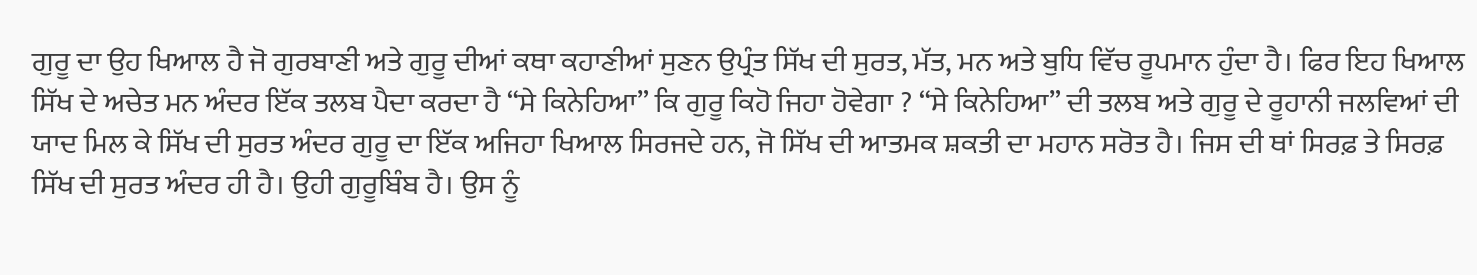ਗੁਰੂ ਦਾ ਉਹ ਖਿਆਲ ਹੈ ਜੋ ਗੁਰਬਾਣੀ ਅਤੇ ਗੁਰੂ ਦੀਆਂ ਕਥਾ ਕਹਾਣੀਆਂ ਸੁਣਨ ਉਪ੍ਰੰਤ ਸਿੱਖ ਦੀ ਸੁਰਤ, ਮੱਤ, ਮਨ ਅਤੇ ਬੁਧਿ ਵਿੱਚ ਰੂਪਮਾਨ ਹੁੰਦਾ ਹੈ। ਫਿਰ ਇਹ ਖਿਆਲ ਸਿੱਖ ਦੇ ਅਚੇਤ ਮਨ ਅੰਦਰ ਇੱਕ ਤਲਬ ਪੈਦਾ ਕਰਦਾ ਹੈ “ਸੇ ਕਿਨੇਹਿਆ” ਕਿ ਗੁਰੂ ਕਿਹੋ ਜਿਹਾ ਹੋਵੇਗਾ ? “ਸੇ ਕਿਨੇਹਿਆ” ਦੀ ਤਲਬ ਅਤੇ ਗੁਰੂ ਦੇ ਰੂਹਾਨੀ ਜਲਵਿਆਂ ਦੀ ਯਾਦ ਮਿਲ ਕੇ ਸਿੱਖ ਦੀ ਸੁਰਤ ਅੰਦਰ ਗੁਰੂ ਦਾ ਇੱਕ ਅਜਿਹਾ ਖਿਆਲ ਸਿਰਜਦੇ ਹਨ, ਜੋ ਸਿੱਖ ਦੀ ਆਤਮਕ ਸ਼ਕਤੀ ਦਾ ਮਹਾਨ ਸਰੋਤ ਹੈ। ਜਿਸ ਦੀ ਥਾਂ ਸਿਰਫ਼ ਤੇ ਸਿਰਫ਼ ਸਿੱਖ ਦੀ ਸੁਰਤ ਅੰਦਰ ਹੀ ਹੈ। ਉਹੀ ਗੁਰੂਬਿੰਬ ਹੈ। ਉਸ ਨੂੰ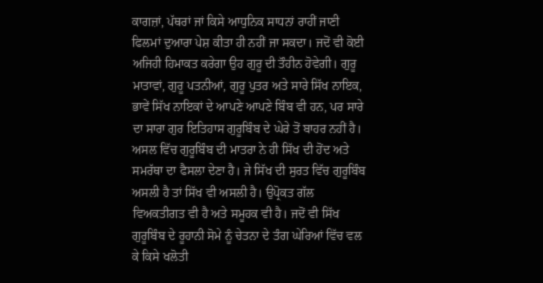ਕਾਗਜ਼ਾਂ, ਪੱਥਰਾਂ ਜਾਂ ਕਿਸੇ ਆਧੁਨਿਕ ਸਾਧਨਾਂ ਰਾਹੀਂ ਜਾਣੀ ਫਿਲਮਾਂ ਦੁਆਰਾ ਪੇਸ਼ ਕੀਤਾ ਹੀ ਨਹੀਂ ਜਾ ਸਕਦਾ। ਜਦੋਂ ਵੀ ਕੋਈ ਅਜਿਹੀ ਹਿਮਾਕਤ ਕਰੇਗਾ ਉਹ ਗੁਰੂ ਦੀ ਤੌਹੀਨ ਹੋਵੇਗੀ। ਗੁਰੂ ਮਾਤਾਵਾਂ, ਗੁਰੂ ਪਤਨੀਆਂ, ਗੁਰੂ ਪੁਤਰ ਅਤੇ ਸਾਰੇ ਸਿੱਖ ਨਾਇਕ, ਭਾਵੇਂ ਸਿੱਖ ਨਾਇਕਾਂ ਦੇ ਆਪਣੇ ਆਪਣੇ ਬਿੰਬ ਵੀ ਹਨ, ਪਰ ਸਾਰੇ ਦਾ ਸਾਰਾ ਗੁਰ ਇਤਿਹਾਸ ਗੁਰੂਬਿੰਬ ਦੇ ਘੇਰੇ ਤੋਂ ਬਾਹਰ ਨਹੀਂ ਹੈ। ਅਸਲ ਵਿੱਚ ਗੁਰੂਬਿੰਬ ਦੀ ਮਾਤਰਾ ਨੇ ਹੀ ਸਿੱਖ ਦੀ ਹੋਂਦ ਅਤੇ ਸਮਰੱਥਾ ਦਾ ਫੈਸਲਾ ਦੇਣਾ ਹੈ। ਜੇ ਸਿੱਖ ਦੀ ਸੁਰਤ ਵਿੱਚ ਗੁਰੂਬਿੰਬ ਅਸਲੀ ਹੈ ਤਾਂ ਸਿੱਖ ਵੀ ਅਸਲੀ ਹੈ। ਉਪ੍ਰੋਕਤ ਗੱਲ ਵਿਅਕਤੀਗਤ ਵੀ ਹੈ ਅਤੇ ਸਮੂਹਕ ਵੀ ਹੈ। ਜਦੋਂ ਵੀ ਸਿੱਖ ਗੁਰੂਬਿੰਬ ਦੇ ਰੂਹਾਨੀ ਸੋਮੇ ਨੂੰ ਚੇਤਨਾ ਦੇ ਤੰਗ ਘੇਰਿਆਂ ਵਿੱਚ ਵਲ ਕੇ ਕਿਸੇ ਖਲੋਤੀ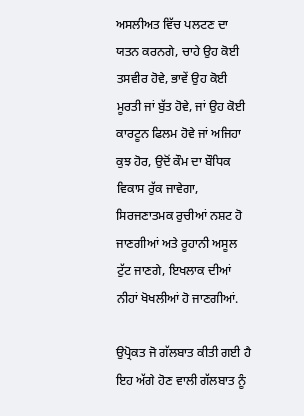ਅਸਲੀਅਤ ਵਿੱਚ ਪਲਟਣ ਦਾ ਯਤਨ ਕਰਨਗੇ, ਚਾਹੇ ਉਹ ਕੋਈ ਤਸਵੀਰ ਹੋਵੇ, ਭਾਵੇਂ ਉਹ ਕੋਈ ਮੂਰਤੀ ਜਾਂ ਬੁੱਤ ਹੋਵੇ, ਜਾਂ ਉਹ ਕੋਈ ਕਾਰਟੂਨ ਫਿਲਮ ਹੋਵੇ ਜਾਂ ਅਜਿਹਾ ਕੁਝ ਹੋਰ, ਉਦੋਂ ਕੌਮ ਦਾ ਬੌਧਿਕ ਵਿਕਾਸ ਰੁੱਕ ਜਾਵੇਗਾ, ਸਿਰਜਣਾਤਮਕ ਰੁਚੀਆਂ ਨਸ਼ਟ ਹੋ ਜਾਣਗੀਆਂ ਅਤੇ ਰੂਹਾਨੀ ਅਸੂਲ ਟੁੱਟ ਜਾਣਗੇ, ਇਖਲਾਕ ਦੀਆਂ ਨੀਹਾਂ ਖੋਖਲੀਆਂ ਹੋ ਜਾਣਗੀਆਂ.

ਉਪ੍ਰੋਕਤ ਜੋ ਗੱਲਬਾਤ ਕੀਤੀ ਗਈ ਹੈ ਇਹ ਅੱਗੇ ਹੋਣ ਵਾਲੀ ਗੱਲਬਾਤ ਨੂੰ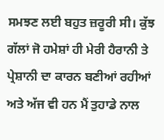ਸਮਝਣ ਲਈ ਬਹੁਤ ਜ਼ਰੂਰੀ ਸੀ। ਕੁੱਝ ਗੱਲਾਂ ਜੋ ਹਮੇਸ਼ਾਂ ਹੀ ਮੇਰੀ ਹੈਰਾਨੀ ਤੇ ਪ੍ਰੇਸ਼ਾਨੀ ਦਾ ਕਾਰਨ ਬਣੀਆਂ ਰਹੀਆਂ ਅਤੇ ਅੱਜ ਵੀ ਹਨ ਮੈਂ ਤੁਹਾਡੇ ਨਾਲ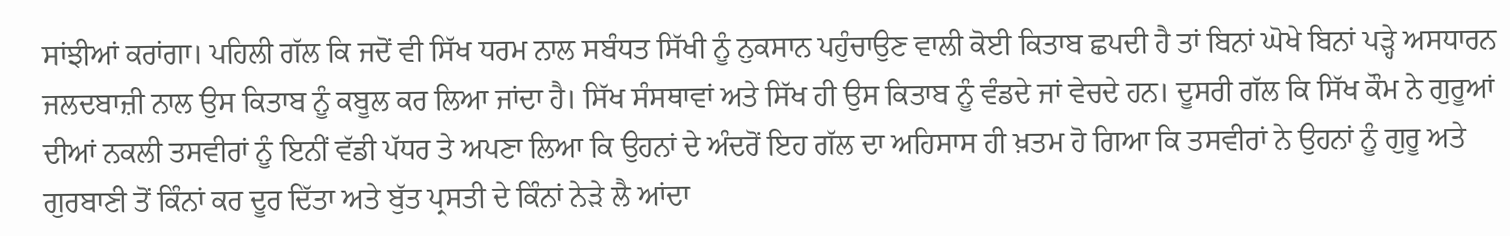ਸਾਂਝੀਆਂ ਕਰਾਂਗਾ। ਪਹਿਲੀ ਗੱਲ ਕਿ ਜਦੋਂ ਵੀ ਸਿੱਖ ਧਰਮ ਨਾਲ ਸਬੰਧਤ ਸਿੱਖੀ ਨੂੰ ਨੁਕਸਾਨ ਪਹੁੰਚਾਉਣ ਵਾਲੀ ਕੋਈ ਕਿਤਾਬ ਛਪਦੀ ਹੈ ਤਾਂ ਬਿਨਾਂ ਘੋਖੇ ਬਿਨਾਂ ਪੜ੍ਹੇ ਅਸਧਾਰਨ ਜਲਦਬਾਜ਼ੀ ਨਾਲ ਉਸ ਕਿਤਾਬ ਨੂੰ ਕਬੂਲ ਕਰ ਲਿਆ ਜਾਂਦਾ ਹੈ। ਸਿੱਖ ਸੰਸਥਾਵਾਂ ਅਤੇ ਸਿੱਖ ਹੀ ਉਸ ਕਿਤਾਬ ਨੂੰ ਵੰਡਦੇ ਜਾਂ ਵੇਚਦੇ ਹਨ। ਦੂਸਰੀ ਗੱਲ ਕਿ ਸਿੱਖ ਕੌਮ ਨੇ ਗੁਰੂਆਂ ਦੀਆਂ ਨਕਲੀ ਤਸਵੀਰਾਂ ਨੂੰ ਇਨੀਂ ਵੱਡੀ ਪੱਧਰ ਤੇ ਅਪਣਾ ਲਿਆ ਕਿ ਉਹਨਾਂ ਦੇ ਅੰਦਰੋਂ ਇਹ ਗੱਲ ਦਾ ਅਹਿਸਾਸ ਹੀ ਖ਼ਤਮ ਹੋ ਗਿਆ ਕਿ ਤਸਵੀਰਾਂ ਨੇ ਉਹਨਾਂ ਨੂੰ ਗੁਰੂ ਅਤੇ ਗੁਰਬਾਣੀ ਤੋਂ ਕਿੰਨਾਂ ਕਰ ਦੂਰ ਦਿੱਤਾ ਅਤੇ ਬੁੱਤ ਪ੍ਰਸਤੀ ਦੇ ਕਿੰਨਾਂ ਨੇੜੇ ਲੈ ਆਂਦਾ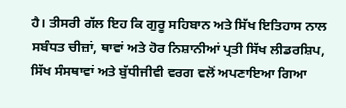ਹੈ। ਤੀਸਰੀ ਗੱਲ ਇਹ ਕਿ ਗੁਰੂ ਸਹਿਬਾਨ ਅਤੇ ਸਿੱਖ ਇਤਿਹਾਸ ਨਾਲ ਸਬੰਧਤ ਚੀਜ਼ਾਂ, ਥਾਵਾਂ ਅਤੇ ਹੋਰ ਨਿਸ਼ਾਨੀਆਂ ਪ੍ਰਤੀ ਸਿੱਖ ਲੀਡਰਸ਼ਿਪ, ਸਿੱਖ ਸੰਸਥਾਵਾਂ ਅਤੇ ਬੁੱਧੀਜੀਵੀ ਵਰਗ ਵਲੋਂ ਅਪਣਾਇਆ ਗਿਆ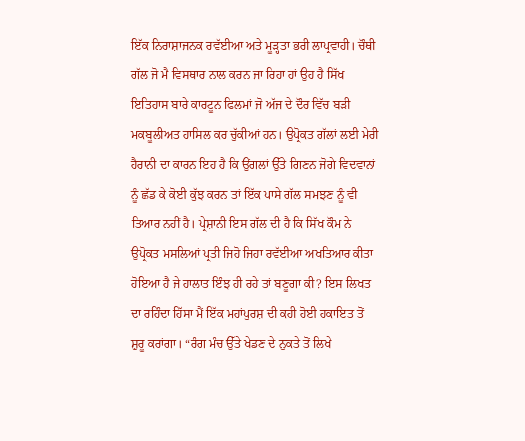ਇੱਕ ਨਿਰਾਸ਼ਾਜਨਕ ਰਵੱਈਆ ਅਤੇ ਮੂੜ੍ਹਤਾ ਭਰੀ ਲਾਪ੍ਰਵਾਹੀ। ਚੌਥੀ ਗੱਲ ਜੋ ਮੈ ਵਿਸਥਾਰ ਨਾਲ ਕਰਨ ਜਾ ਰਿਹਾ ਹਾਂ ਉਹ ਹੈ ਸਿੱਖ ਇਤਿਹਾਸ ਬਾਰੇ ਕਾਰਟੂਨ ਫਿਲਮਾਂ ਜੋ ਅੱਜ ਦੇ ਦੌਰ ਵਿੱਚ ਬੜੀ ਮਕਬੂਲੀਅਤ ਹਾਸਿਲ ਕਰ ਚੁੱਕੀਆਂ ਹਨ। ਉਪ੍ਰੋਕਤ ਗੱਲਾਂ ਲਈ ਮੇਰੀ ਹੈਰਾਨੀ ਦਾ ਕਾਰਨ ਇਹ ਹੈ ਕਿ ਉਂਗਲਾਂ ਉੱਤੇ ਗਿਣਨ ਜੋਗੇ ਵਿਦਵਾਨਾਂ ਨੂੰ ਛੱਡ ਕੇ ਕੋਈ ਕੁੱਝ ਕਰਨ ਤਾਂ ਇੱਕ ਪਾਸੇ ਗੱਲ ਸਮਝਣ ਨੂੰ ਵੀ ਤਿਆਰ ਨਹੀਂ ਹੈ। ਪ੍ਰੇਸ਼ਾਨੀ ਇਸ ਗੱਲ ਦੀ ਹੈ ਕਿ ਸਿੱਖ ਕੌਮ ਨੇ ਉਪ੍ਰੋਕਤ ਮਸਲਿਆਂ ਪ੍ਰਤੀ ਜਿਹੋ ਜਿਹਾ ਰਵੱਈਆ ਅਖਤਿਆਰ ਕੀਤਾ ਹੋਇਆ ਹੈ ਜੇ ਹਾਲਾਤ ਇੰਝ ਹੀ ਰਹੇ ਤਾਂ ਬਣੂਗਾ ਕੀ? ਇਸ ਲਿਖਤ ਦਾ ਰਹਿੰਦਾ ਹਿੱਸਾ ਮੈਂ ਇੱਕ ਮਹਾਂਪੁਰਸ਼ ਦੀ ਕਹੀ ਹੋਈ ਹਕਾਇਤ ਤੋਂ ਸ਼ੁਰੂ ਕਰਾਂਗਾ। “ਰੰਗ ਮੰਚ ਉੱਤੇ ਖੇਡਣ ਦੇ ਨੁਕਤੇ ਤੋਂ ਲਿਖੇ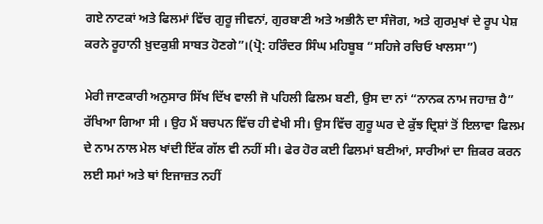ਗਏ ਨਾਟਕਾਂ ਅਤੇ ਫਿਲਮਾਂ ਵਿੱਚ ਗੁਰੂ ਜੀਵਨਾਂ, ਗੁਰਬਾਣੀ ਅਤੇ ਅਭੀਨੈ ਦਾ ਸੰਜੋਗ, ਅਤੇ ਗੁਰਮੁਖਾਂ ਦੇ ਰੂਪ ਪੇਸ਼ ਕਰਨੇ ਰੂਹਾਨੀ ਖ਼ੁਦਕੁਸ਼ੀ ਸਾਬਤ ਹੋਣਗੇ”।(ਪ੍ਰੋ: ਹਰਿੰਦਰ ਸਿੰਘ ਮਹਿਬੂਬ “ਸਹਿਜੇ ਰਚਿਓ ਖਾਲਸਾ”)

ਮੇਰੀ ਜਾਣਕਾਰੀ ਅਨੁਸਾਰ ਸਿੱਖ ਦਿੱਖ ਵਾਲੀ ਜੋ ਪਹਿਲੀ ਫਿਲਮ ਬਣੀ, ਉਸ ਦਾ ਨਾਂ “ਨਾਨਕ ਨਾਮ ਜਹਾਜ਼ ਹੈ” ਰੱਖਿਆ ਗਿਆ ਸੀ । ਉਹ ਮੈਂ ਬਚਪਨ ਵਿੱਚ ਹੀ ਵੇਖੀ ਸੀ। ਉਸ ਵਿੱਚ ਗੁਰੂ ਘਰ ਦੇ ਕੁੱਝ ਦ੍ਰਿਸ਼ਾਂ ਤੋਂ ਇਲਾਵਾ ਫਿਲਮ ਦੇ ਨਾਮ ਨਾਲ ਮੇਲ ਖਾਂਦੀ ਇੱਕ ਗੱਲ ਵੀ ਨਹੀਂ ਸੀ। ਫੇਰ ਹੋਰ ਕਈ ਫਿਲਮਾਂ ਬਣੀਆਂ, ਸਾਰੀਆਂ ਦਾ ਜ਼ਿਕਰ ਕਰਨ ਲਈ ਸਮਾਂ ਅਤੇ ਥਾਂ ਇਜਾਜ਼ਤ ਨਹੀਂ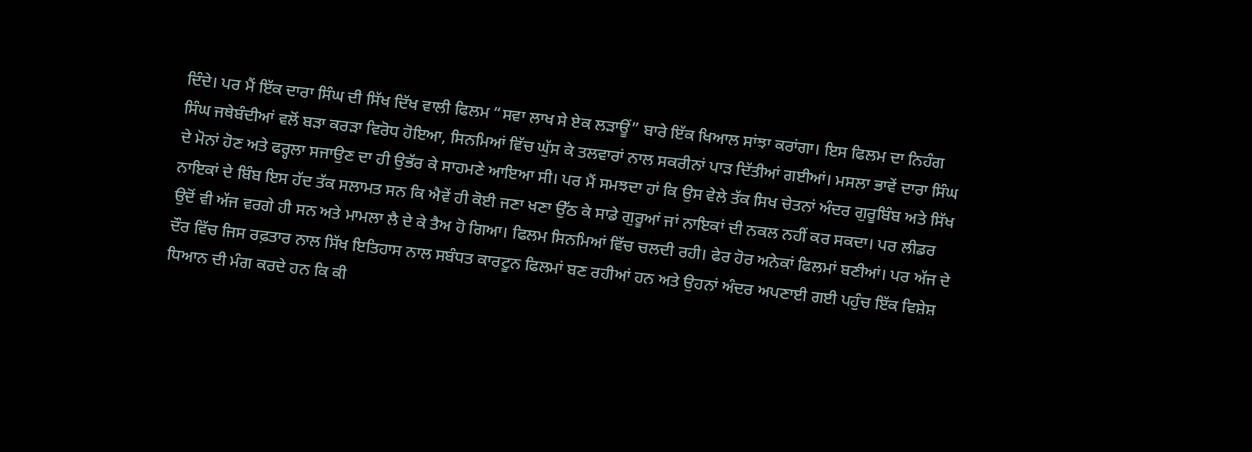ਦਿੰਦੇ। ਪਰ ਮੈਂ ਇੱਕ ਦਾਰਾ ਸਿੰਘ ਦੀ ਸਿੱਖ ਦਿੱਖ ਵਾਲੀ ਫਿਲਮ “ਸਵਾ ਲਾਖ ਸੇ ਏਕ ਲੜਾਊਂ” ਬਾਰੇ ਇੱਕ ਖਿਆਲ ਸਾਂਝਾ ਕਰਾਂਗਾ। ਇਸ ਫਿਲਮ ਦਾ ਨਿਹੰਗ ਸਿੰਘ ਜਥੇਬੰਦੀਆਂ ਵਲੋਂ ਬੜਾ ਕਰੜਾ ਵਿਰੋਧ ਹੋਇਆ, ਸਿਨਮਿਆਂ ਵਿੱਚ ਘੁੱਸ ਕੇ ਤਲਵਾਰਾਂ ਨਾਲ ਸਕਰੀਨਾਂ ਪਾੜ ਦਿੱਤੀਆਂ ਗਈਆਂ। ਮਸਲਾ ਭਾਵੇਂ ਦਾਰਾ ਸਿੰਘ ਦੇ ਮੋਨਾਂ ਹੋਣ ਅਤੇ ਫਰ੍ਹਲਾ ਸਜਾਉਣ ਦਾ ਹੀ ਉਭੱਰ ਕੇ ਸਾਹਮਣੇ ਆਇਆ ਸੀ। ਪਰ ਮੈਂ ਸਮਝਦਾ ਹਾਂ ਕਿ ਉਸ ਵੇਲੇ ਤੱਕ ਸਿਖ ਚੇਤਨਾਂ ਅੰਦਰ ਗੁਰੂਬਿੰਬ ਅਤੇ ਸਿੱਖ ਨਾਇਕਾਂ ਦੇ ਬਿੰਬ ਇਸ ਹੱਦ ਤੱਕ ਸਲਾਮਤ ਸਨ ਕਿ ਐਵੇਂ ਹੀ ਕੋਈ ਜਣਾ ਖਣਾ ਉੱਠ ਕੇ ਸਾਡੇ ਗੁਰੂਆਂ ਜਾਂ ਨਾਇਕਾਂ ਦੀ ਨਕਲ ਨਹੀਂ ਕਰ ਸਕਦਾ। ਪਰ ਲੀਡਰ ਉਦੋਂ ਵੀ ਅੱਜ ਵਰਗੇ ਹੀ ਸਨ ਅਤੇ ਮਾਮਲਾ ਲੈ ਦੇ ਕੇ ਤੈਅ ਹੋ ਗਿਆ। ਫਿਲਮ ਸਿਨਮਿਆਂ ਵਿੱਚ ਚਲਦੀ ਰਹੀ। ਫੇਰ ਹੋਰ ਅਨੇਕਾਂ ਫਿਲਮਾਂ ਬਣੀਆਂ। ਪਰ ਅੱਜ ਦੇ ਦੌਰ ਵਿੱਚ ਜਿਸ ਰਫ਼ਤਾਰ ਨਾਲ ਸਿੱਖ ਇਤਿਹਾਸ ਨਾਲ ਸਬੰਧਤ ਕਾਰਟੂਨ ਫਿਲਮਾਂ ਬਣ ਰਹੀਆਂ ਹਨ ਅਤੇ ਉਹਨਾਂ ਅੰਦਰ ਅਪਣਾਈ ਗਈ ਪਹੁੰਚ ਇੱਕ ਵਿਸ਼ੇਸ਼ ਧਿਆਨ ਦੀ ਮੰਗ ਕਰਦੇ ਹਨ ਕਿ ਕੀ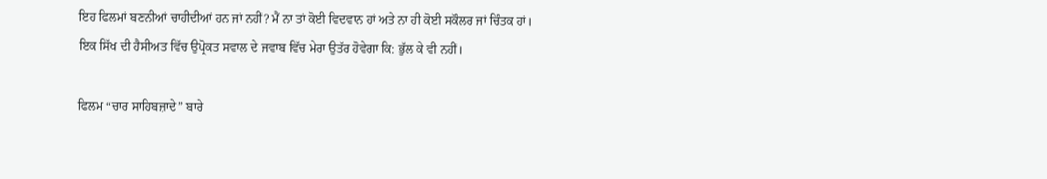ਇਹ ਫਿਲਮਾਂ ਬਣਨੀਆਂ ਚਾਹੀਦੀਆਂ ਹਨ ਜਾਂ ਨਹੀਂ? ਮੈਂ ਨਾ ਤਾਂ ਕੋਈ ਵਿਦਵਾਨ ਹਾਂ ਅਤੇ ਨਾ ਹੀ ਕੋਈ ਸਕੌਲਰ ਜਾਂ ਚਿੰਤਕ ਹਾਂ। ਇਕ ਸਿੱਖ ਦੀ ਹੈਸੀਅਤ ਵਿੱਚ ਉਪ੍ਰੋਕਤ ਸਵਾਲ ਦੇ ਜਵਾਬ ਵਿੱਚ ਮੇਰਾ ਉਤੱਰ ਹੋਵੇਗਾ ਕਿ: ਭੁੱਲ ਕੇ ਵੀ ਨਹੀਂ।

ਫਿਲਮ “ਚਾਰ ਸਾਹਿਬਜ਼ਾਦੇ” ਬਾਰੇ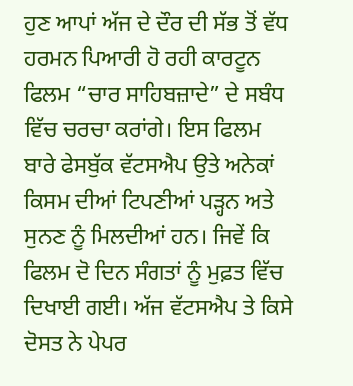ਹੁਣ ਆਪਾਂ ਅੱਜ ਦੇ ਦੌਰ ਦੀ ਸੱਭ ਤੋਂ ਵੱਧ ਹਰਮਨ ਪਿਆਰੀ ਹੋ ਰਹੀ ਕਾਰਟੂਨ ਫਿਲਮ “ਚਾਰ ਸਾਹਿਬਜ਼ਾਦੇ” ਦੇ ਸਬੰਧ ਵਿੱਚ ਚਰਚਾ ਕਰਾਂਗੇ। ਇਸ ਫਿਲਮ ਬਾਰੇ ਫੇਸਬੁੱਕ ਵੱਟਸਐਪ ਉਤੇ ਅਨੇਕਾਂ ਕਿਸਮ ਦੀਆਂ ਟਿਪਣੀਆਂ ਪੜ੍ਹਨ ਅਤੇ ਸੁਨਣ ਨੂੰ ਮਿਲਦੀਆਂ ਹਨ। ਜਿਵੇਂ ਕਿ ਫਿਲਮ ਦੋ ਦਿਨ ਸੰਗਤਾਂ ਨੂੰ ਮੁਫ਼ਤ ਵਿੱਚ ਦਿਖਾਈ ਗਈ। ਅੱਜ ਵੱਟਸਐਪ ਤੇ ਕਿਸੇ ਦੋਸਤ ਨੇ ਪੇਪਰ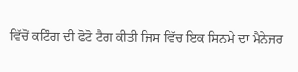ਵਿੱਚੋਂ ਕਟਿੰਗ ਦੀ ਫੋਟੋ ਟੈਗ ਕੀਤੀ ਜਿਸ ਵਿੱਚ ਇਕ ਸਿਨਮੇ ਦਾ ਮੈਨੇਜਰ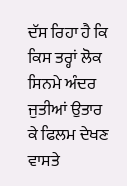ਦੱਸ ਰਿਹਾ ਹੈ ਕਿ ਕਿਸ ਤਰ੍ਹਾਂ ਲੋਕ ਸਿਨਮੇ ਅੰਦਰ ਜੁਤੀਆਂ ਉਤਾਰ ਕੇ ਫਿਲਮ ਦੇਖਣ ਵਾਸਤੇ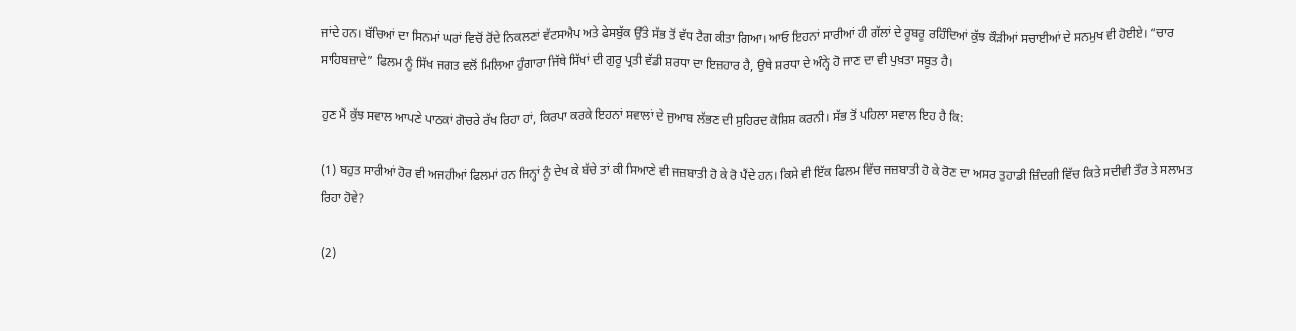ਜਾਂਦੇ ਹਨ। ਬੱਚਿਆਂ ਦਾ ਸਿਨਮਾਂ ਘਰਾਂ ਵਿਚੋਂ ਰੋਂਦੇ ਨਿਕਲਣਾਂ ਵੱਟਸਐਪ ਅਤੇ ਫੇਸਬੁੱਕ ਉੱਤੇ ਸੱਭ ਤੋਂ ਵੱਧ ਟੈਗ ਕੀਤਾ ਗਿਆ। ਆਓ ਇਹਨਾਂ ਸਾਰੀਆਂ ਹੀ ਗੱਲਾਂ ਦੇ ਰੂਬਰੂ ਰਹਿੰਦਿਆਂ ਕੁੱਝ ਕੌੜੀਆਂ ਸਚਾਈਆਂ ਦੇ ਸਨਮੁਖ ਵੀ ਹੋਈਏ। “ਚਾਰ ਸਾਹਿਬਜ਼ਾਦੇ” ਫਿਲਮ ਨੂੰ ਸਿੱਖ ਜਗਤ ਵਲੋਂ ਮਿਲਿਆ ਹੁੰਗਾਰਾ ਜਿੱਥੇ ਸਿੱਖਾਂ ਦੀ ਗੁਰੂ ਪ੍ਰਤੀ ਵੱਡੀ ਸ਼ਰਧਾ ਦਾ ਇਜ਼ਹਾਰ ਹੈ, ਉਥੇ ਸ਼ਰਧਾ ਦੇ ਅੰਨ੍ਹੇ ਹੋ ਜਾਣ ਦਾ ਵੀ ਪੁਖ਼ਤਾ ਸਬੂਤ ਹੈ।

ਹੁਣ ਮੈਂ ਕੁੱਝ ਸਵਾਲ ਆਪਣੇ ਪਾਠਕਾਂ ਗੋਚਰੇ ਰੱਖ ਰਿਹਾ ਹਾਂ, ਕਿਰਪਾ ਕਰਕੇ ਇਹਨਾਂ ਸਵਾਲਾਂ ਦੇ ਜੁਆਬ ਲੱਭਣ ਦੀ ਸੁਹਿਰਦ ਕੋਸ਼ਿਸ਼ ਕਰਨੀ। ਸੱਭ ਤੋਂ ਪਹਿਲਾ ਸਵਾਲ ਇਹ ਹੈ ਕਿ:

(1) ਬਹੁਤ ਸਾਰੀਆਂ ਹੋਰ ਵੀ ਅਜਹੀਆਂ ਫਿਲਮਾਂ ਹਨ ਜਿਨ੍ਹਾਂ ਨੂੰ ਦੇਖ ਕੇ ਬੱਚੇ ਤਾਂ ਕੀ ਸਿਆਣੇ ਵੀ ਜਜ਼ਬਾਤੀ ਹੋ ਕੇ ਰੋ ਪੈਂਦੇ ਹਨ। ਕਿਸੇ ਵੀ ਇੱਕ ਫਿਲਮ ਵਿੱਚ ਜਜ਼ਬਾਤੀ ਹੋ ਕੇ ਰੋਣ ਦਾ ਅਸਰ ਤੁਹਾਡੀ ਜ਼ਿੰਦਗੀ ਵਿੱਚ ਕਿਤੇ ਸਦੀਵੀ ਤੌਰ ਤੇ ਸਲਾਮਤ ਰਿਹਾ ਹੋਵੇ?

(2)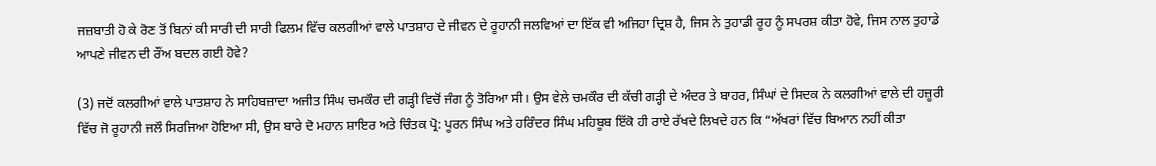ਜਜ਼ਬਾਤੀ ਹੋ ਕੇ ਰੋਣ ਤੋਂ ਬਿਨਾਂ ਕੀ ਸਾਰੀ ਦੀ ਸਾਰੀ ਫਿਲਮ ਵਿੱਚ ਕਲਗੀਆਂ ਵਾਲੇ ਪਾਤਸ਼ਾਹ ਦੇ ਜੀਵਨ ਦੇ ਰੂਹਾਨੀ ਜਲਵਿਆਂ ਦਾ ਇੱਕ ਵੀ ਅਜਿਹਾ ਦ੍ਰਿਸ਼ ਹੈ, ਜਿਸ ਨੇ ਤੁਹਾਡੀ ਰੂਹ ਨੂੰ ਸਪਰਸ਼ ਕੀਤਾ ਹੋਵੇ, ਜਿਸ ਨਾਲ ਤੁਹਾਡੇ ਆਪਣੇ ਜੀਵਨ ਦੀ ਰੌਂਅ ਬਦਲ ਗਈ ਹੋਵੇ?

(3) ਜਦੋਂ ਕਲਗੀਆਂ ਵਾਲੇ ਪਾਤਸ਼ਾਹ ਨੇ ਸਾਹਿਬਜ਼ਾਦਾ ਅਜੀਤ ਸਿੰਘ ਚਮਕੌਰ ਦੀ ਗੜ੍ਹੀ ਵਿਚੋਂ ਜੰਗ ਨੂੰ ਤੋਰਿਆ ਸੀ। ਉਸ ਵੇਲੇ ਚਮਕੌਰ ਦੀ ਕੱਚੀ ਗੜ੍ਹੀ ਦੇ ਅੰਦਰ ਤੇ ਬਾਹਰ, ਸਿੰਘਾਂ ਦੇ ਸਿਦਕ ਨੇ ਕਲਗੀਆਂ ਵਾਲੇ ਦੀ ਹਜ਼ੂਰੀ ਵਿੱਚ ਜੋ ਰੂਹਾਨੀ ਜਲੌ ਸਿਰਜਿਆ ਹੋਇਆ ਸੀ, ਉਸ ਬਾਰੇ ਦੋ ਮਹਾਨ ਸ਼ਾਇਰ ਅਤੇ ਚਿੰਤਕ ਪ੍ਰੋ: ਪੂਰਨ ਸਿੰਘ ਅਤੇ ਹਰਿੰਦਰ ਸਿੰਘ ਮਹਿਬੂਬ ਇੱਕੋ ਹੀ ਰਾਏ ਰੱਖਦੇ ਲਿਖਦੇ ਹਨ ਕਿ “ਅੱਖਰਾਂ ਵਿੱਚ ਬਿਆਨ ਨਹੀਂ ਕੀਤਾ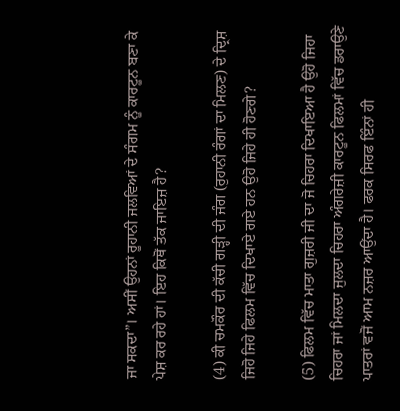ਜਾ ਸਕਦਾ”। ਅਸੀਂ ਉਹਨਾਂ ਰੂਹਾਨੀ ਜਲਵਿਆਂ ਦੇ ਸੰਗਮ ਨੂੰ ਕਾਰਟੂਨ ਬਣਾ ਕੇ ਪੇਸ਼ ਕਰ ਰਹੇ ਹਾਂ। ਇਹ ਕਿਥੋਂ ਤੱਕ ਜਾਇਜ਼ ਹੈ?

(4) ਕੀ ਚਮਕੌਰ ਦੀ ਕੱਚੀ ਗੜ੍ਹੀ ਦੀ ਜੰਗ (ਰੁਹਾਨੀ ਰੰਗਾਂ ਦਾ ਮਿਲਣ) ਦੇ ਦ੍ਰਿਸ਼ ਜਿਹੋ ਜਿਹੇ ਫਿਲਮ ਵਿੱਚ ਦਿਖਾਏ ਗਏ ਹਨ ਉਹੋ ਜਿਹੇ ਹੀ ਹੋਣਗੇ?

(5) ਫਿਲਮ ਵਿੱਚ ਮਾਤਾ ਗੁਜ਼ਰੀ ਜੀ ਦਾ ਜੋ ਚਿਹਰਾ ਦਿਖਾਇਆ ਹੈ ਉਹੋ ਜਿਹਾ ਚਿਹਰਾ ਜਾਂ ਮਿਲਦਾ ਜੁਲਦਾ ਚਿਹਰਾ ਅੰਗਰੇਜ਼ੀ ਕਾਰਟੂਨ ਫਿਲਮਾਂ ਵਿੱਚ ਡਰਾਉਣੇ ਪਾਤਰਾਂ ਵਜੋਂ ਆਮ ਨਜ਼ਰ ਆਉਂਦਾ ਹੈ। ਫਰਕ ਸਿਰਫ ਇੰਨਾਂ ਹੀ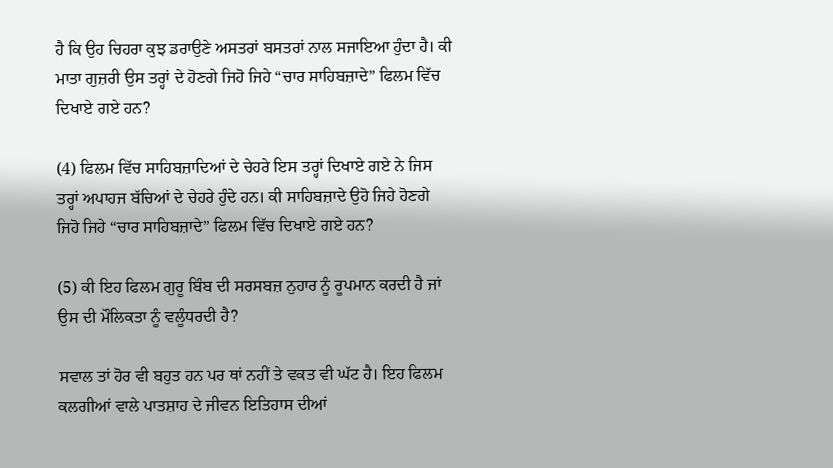ਹੈ ਕਿ ਉਹ ਚਿਹਰਾ ਕੁਝ ਡਰਾਉਣੇ ਅਸਤਰਾਂ ਬਸਤਰਾਂ ਨਾਲ ਸਜਾਇਆ ਹੁੰਦਾ ਹੈ। ਕੀ ਮਾਤਾ ਗੁਜ਼ਰੀ ਉਸ ਤਰ੍ਹਾਂ ਦੇ ਹੋਣਗੇ ਜਿਹੋ ਜਿਹੇ “ਚਾਰ ਸਾਹਿਬਜ਼ਾਦੇ” ਫਿਲਮ ਵਿੱਚ ਦਿਖਾਏ ਗਏ ਹਨ?

(4) ਫਿਲਮ ਵਿੱਚ ਸਾਹਿਬਜ਼ਾਦਿਆਂ ਦੇ ਚੇਹਰੇ ਇਸ ਤਰ੍ਹਾਂ ਦਿਖਾਏ ਗਏ ਨੇ ਜਿਸ ਤਰ੍ਹਾਂ ਅਪਾਹਜ ਬੱਚਿਆਂ ਦੇ ਚੇਹਰੇ ਹੁੰਦੇ ਹਨ। ਕੀ ਸਾਹਿਬਜ਼ਾਦੇ ਉਹੋ ਜਿਹੇ ਹੋਣਗੇ ਜਿਹੋ ਜਿਹੇ “ਚਾਰ ਸਾਹਿਬਜ਼ਾਦੇ” ਫਿਲਮ ਵਿੱਚ ਦਿਖਾਏ ਗਏ ਹਨ?

(5) ਕੀ ਇਹ ਫਿਲਮ ਗੁਰੂ ਬਿੰਬ ਦੀ ਸਰਸਬਜ਼ ਨੁਹਾਰ ਨੂੰ ਰੂਪਮਾਨ ਕਰਦੀ ਹੈ ਜਾਂ ਉਸ ਦੀ ਮੌਲਿਕਤਾ ਨੂੰ ਵਲੂੰਧਰਦੀ ਹੈ?

ਸਵਾਲ ਤਾਂ ਹੋਰ ਵੀ ਬਹੁਤ ਹਨ ਪਰ ਥਾਂ ਨਹੀਂ ਤੇ ਵਕਤ ਵੀ ਘੱਟ ਹੈ। ਇਹ ਫਿਲਮ ਕਲਗੀਆਂ ਵਾਲੇ ਪਾਤਸ਼ਾਹ ਦੇ ਜੀਵਨ ਇਤਿਹਾਸ ਦੀਆਂ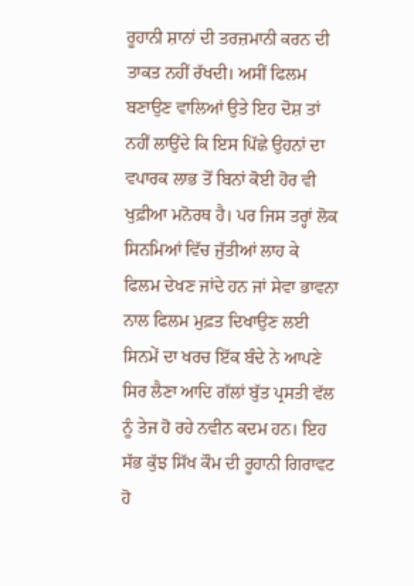ਰੂਹਾਨੀ ਸ਼ਾਨਾਂ ਦੀ ਤਰਜ਼ਮਾਨੀ ਕਰਨ ਦੀ ਤਾਕਤ ਨਹੀਂ ਰੱਖਦੀ। ਅਸੀਂ ਫਿਲਮ ਬਣਾਉਣ ਵਾਲਿਆਂ ਉਤੇ ਇਹ ਦੋਸ਼ ਤਾਂ ਨਹੀਂ ਲਾਉਂਦੇ ਕਿ ਇਸ ਪਿੱਛੇ ਉਹਨਾਂ ਦਾ ਵਪਾਰਕ ਲਾਭ ਤੋਂ ਬਿਨਾਂ ਕੋਈ ਹੋਰ ਵੀ ਖੁਫ਼ੀਆ ਮਨੋਰਥ ਹੈ। ਪਰ ਜਿਸ ਤਰ੍ਹਾਂ ਲੋਕ ਸਿਨਮਿਆਂ ਵਿੱਚ ਜੁੱਤੀਆਂ ਲਾਹ ਕੇ ਫਿਲਮ ਦੇਖਣ ਜਾਂਦੇ ਹਨ ਜਾਂ ਸੇਵਾ ਭਾਵਨਾ ਨਾਲ ਫਿਲਮ ਮੁਫ਼ਤ ਦਿਖਾਉਣ ਲਈ ਸਿਨਮੇਂ ਦਾ ਖਰਚ ਇੱਕ ਬੰਦੇ ਨੇ ਆਪਣੇ ਸਿਰ ਲੈਣਾ ਆਦਿ ਗੱਲਾਂ ਬੁੱਤ ਪ੍ਰਸਤੀ ਵੱਲ ਨੂੰ ਤੇਜ ਹੋ ਰਹੇ ਨਵੀਨ ਕਦਮ ਹਨ। ਇਹ ਸੱਭ ਕੁੱਝ ਸਿੱਖ ਕੌਮ ਦੀ ਰੂਹਾਨੀ ਗਿਰਾਵਟ ਹੋ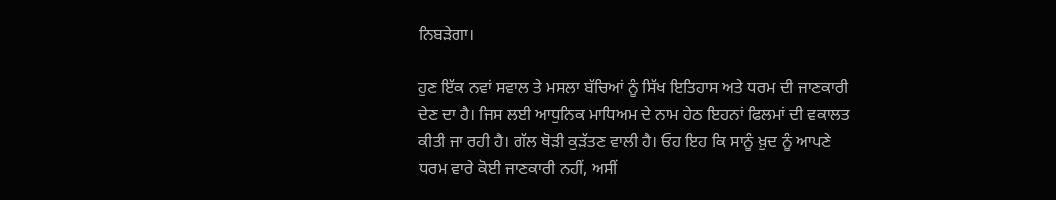ਨਿਬੜੇਗਾ।

ਹੁਣ ਇੱਕ ਨਵਾਂ ਸਵਾਲ ਤੇ ਮਸਲਾ ਬੱਚਿਆਂ ਨੂੰ ਸਿੱਖ ਇਤਿਹਾਸ ਅਤੇ ਧਰਮ ਦੀ ਜਾਣਕਾਰੀ ਦੇਣ ਦਾ ਹੈ। ਜਿਸ ਲਈ ਆਧੁਨਿਕ ਮਾਧਿਅਮ ਦੇ ਨਾਮ ਹੇਠ ਇਹਨਾਂ ਫਿਲਮਾਂ ਦੀ ਵਕਾਲਤ ਕੀਤੀ ਜਾ ਰਹੀ ਹੈ। ਗੱਲ ਥੋੜੀ ਕੁੜੱਤਣ ਵਾਲੀ ਹੈ। ਓਹ ਇਹ ਕਿ ਸਾਨੂੰ ਖ਼ੁਦ ਨੂੰ ਆਪਣੇ ਧਰਮ ਵਾਰੇ ਕੋਈ ਜਾਣਕਾਰੀ ਨਹੀਂ, ਅਸੀਂ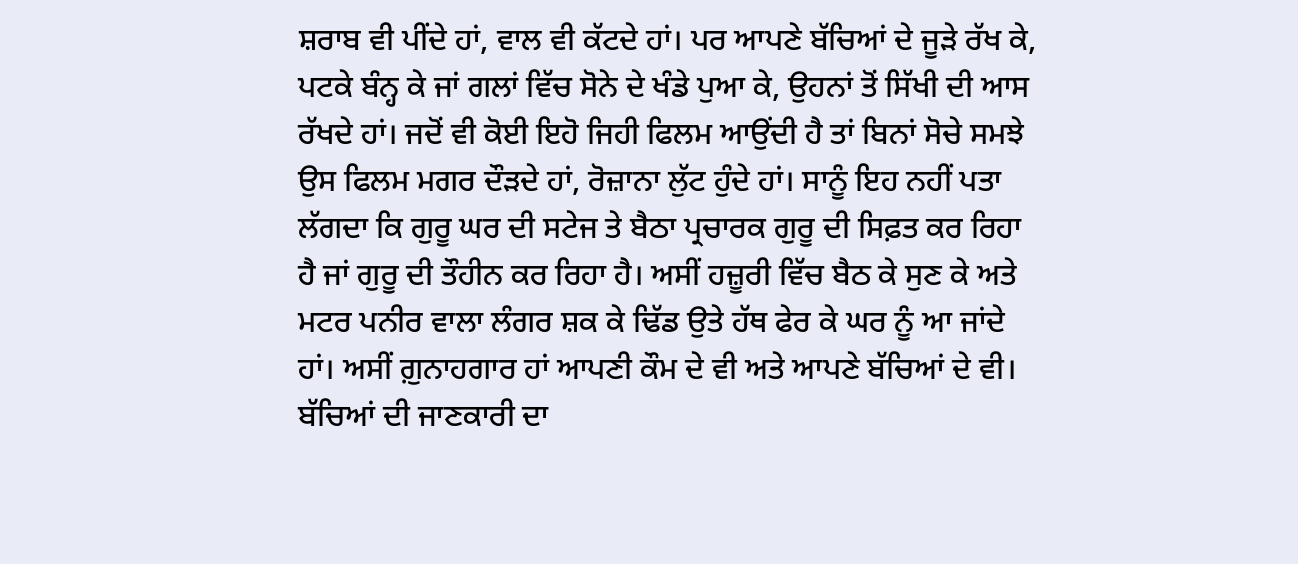ਸ਼ਰਾਬ ਵੀ ਪੀਂਦੇ ਹਾਂ, ਵਾਲ ਵੀ ਕੱਟਦੇ ਹਾਂ। ਪਰ ਆਪਣੇ ਬੱਚਿਆਂ ਦੇ ਜੂੜੇ ਰੱਖ ਕੇ, ਪਟਕੇ ਬੰਨ੍ਹ ਕੇ ਜਾਂ ਗਲਾਂ ਵਿੱਚ ਸੋਨੇ ਦੇ ਖੰਡੇ ਪੁਆ ਕੇ, ਉਹਨਾਂ ਤੋਂ ਸਿੱਖੀ ਦੀ ਆਸ ਰੱਖਦੇ ਹਾਂ। ਜਦੋਂ ਵੀ ਕੋਈ ਇਹੋ ਜਿਹੀ ਫਿਲਮ ਆਉਂਦੀ ਹੈ ਤਾਂ ਬਿਨਾਂ ਸੋਚੇ ਸਮਝੇ ਉਸ ਫਿਲਮ ਮਗਰ ਦੌੜਦੇ ਹਾਂ, ਰੋਜ਼ਾਨਾ ਲੁੱਟ ਹੁੰਦੇ ਹਾਂ। ਸਾਨੂੰ ਇਹ ਨਹੀਂ ਪਤਾ ਲੱਗਦਾ ਕਿ ਗੁਰੂ ਘਰ ਦੀ ਸਟੇਜ ਤੇ ਬੈਠਾ ਪ੍ਰਚਾਰਕ ਗੁਰੂ ਦੀ ਸਿਫ਼ਤ ਕਰ ਰਿਹਾ ਹੈ ਜਾਂ ਗੁਰੂ ਦੀ ਤੌਹੀਨ ਕਰ ਰਿਹਾ ਹੈ। ਅਸੀਂ ਹਜ਼ੂਰੀ ਵਿੱਚ ਬੈਠ ਕੇ ਸੁਣ ਕੇ ਅਤੇ ਮਟਰ ਪਨੀਰ ਵਾਲਾ ਲੰਗਰ ਸ਼ਕ ਕੇ ਢਿੱਡ ਉਤੇ ਹੱਥ ਫੇਰ ਕੇ ਘਰ ਨੂੰ ਆ ਜਾਂਦੇ ਹਾਂ। ਅਸੀਂ ਗ਼ੁਨਾਹਗਾਰ ਹਾਂ ਆਪਣੀ ਕੌਮ ਦੇ ਵੀ ਅਤੇ ਆਪਣੇ ਬੱਚਿਆਂ ਦੇ ਵੀ। ਬੱਚਿਆਂ ਦੀ ਜਾਣਕਾਰੀ ਦਾ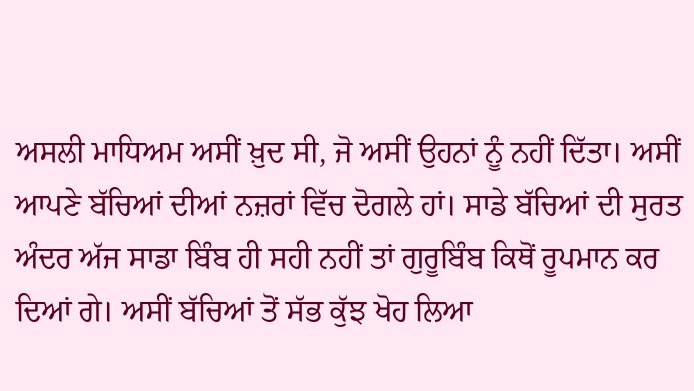ਅਸਲੀ ਮਾਧਿਅਮ ਅਸੀਂ ਖ਼ੁਦ ਸੀ, ਜੋ ਅਸੀਂ ਉਹਨਾਂ ਨੂੰ ਨਹੀਂ ਦਿੱਤਾ। ਅਸੀਂ ਆਪਣੇ ਬੱਚਿਆਂ ਦੀਆਂ ਨਜ਼ਰਾਂ ਵਿੱਚ ਦੋਗਲੇ ਹਾਂ। ਸਾਡੇ ਬੱਚਿਆਂ ਦੀ ਸੁਰਤ ਅੰਦਰ ਅੱਜ ਸਾਡਾ ਬਿੰਬ ਹੀ ਸਹੀ ਨਹੀਂ ਤਾਂ ਗੁਰੂਬਿੰਬ ਕਿਥੋਂ ਰੂਪਮਾਨ ਕਰ ਦਿਆਂ ਗੇ। ਅਸੀਂ ਬੱਚਿਆਂ ਤੋਂ ਸੱਭ ਕੁੱਝ ਖੋਹ ਲਿਆ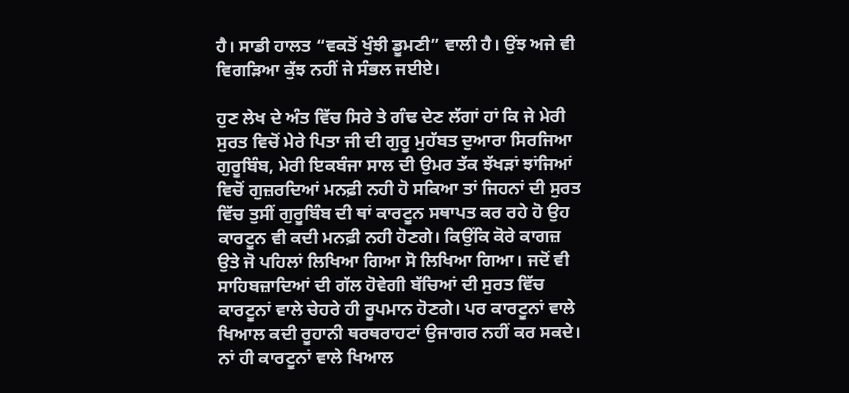ਹੈ। ਸਾਡੀ ਹਾਲਤ “ਵਕਤੋਂ ਖੁੰਝੀ ਡੂਮਣੀ” ਵਾਲੀ ਹੈ। ਉਂਝ ਅਜੇ ਵੀ ਵਿਗੜਿਆ ਕੁੱਝ ਨਹੀਂ ਜੇ ਸੰਭਲ ਜਈਏ।

ਹੁਣ ਲੇਖ ਦੇ ਅੰਤ ਵਿੱਚ ਸਿਰੇ ਤੇ ਗੰਢ ਦੇਣ ਲੱਗਾਂ ਹਾਂ ਕਿ ਜੇ ਮੇਰੀ ਸੁਰਤ ਵਿਚੋਂ ਮੇਰੇ ਪਿਤਾ ਜੀ ਦੀ ਗੁਰੂ ਮੁਹੱਬਤ ਦੁਆਰਾ ਸਿਰਜਿਆ ਗੁਰੂਬਿੰਬ, ਮੇਰੀ ਇਕਬੰਜਾ ਸਾਲ ਦੀ ਉਮਰ ਤੱਕ ਝੱਖੜਾਂ ਝਾਂਜਿਆਂ ਵਿਚੋਂ ਗੁਜ਼ਰਦਿਆਂ ਮਨਫ਼ੀ ਨਹੀ ਹੋ ਸਕਿਆ ਤਾਂ ਜਿਹਨਾਂ ਦੀ ਸੁਰਤ ਵਿੱਚ ਤੁਸੀਂ ਗੁਰੂਬਿੰਬ ਦੀ ਥਾਂ ਕਾਰਟੂਨ ਸਥਾਪਤ ਕਰ ਰਹੇ ਹੋ ਉਹ ਕਾਰਟੂਨ ਵੀ ਕਦੀ ਮਨਫ਼ੀ ਨਹੀ ਹੋਣਗੇ। ਕਿਉਂਕਿ ਕੋਰੇ ਕਾਗਜ਼ ਉਤੇ ਜੋ ਪਹਿਲਾਂ ਲਿਖਿਆ ਗਿਆ ਸੋ ਲਿਖਿਆ ਗਿਆ। ਜਦੋਂ ਵੀ ਸਾਹਿਬਜ਼ਾਦਿਆਂ ਦੀ ਗੱਲ ਹੋਵੇਗੀ ਬੱਚਿਆਂ ਦੀ ਸੁਰਤ ਵਿੱਚ ਕਾਰਟੂਨਾਂ ਵਾਲੇ ਚੇਹਰੇ ਹੀ ਰੂਪਮਾਨ ਹੋਣਗੇ। ਪਰ ਕਾਰਟੂਨਾਂ ਵਾਲੇ ਖਿਆਲ ਕਦੀ ਰੂਹਾਨੀ ਥਰਥਰਾਹਟਾਂ ਉਜਾਗਰ ਨਹੀਂ ਕਰ ਸਕਦੇ। ਨਾਂ ਹੀ ਕਾਰਟੂਨਾਂ ਵਾਲੇ ਖਿਆਲ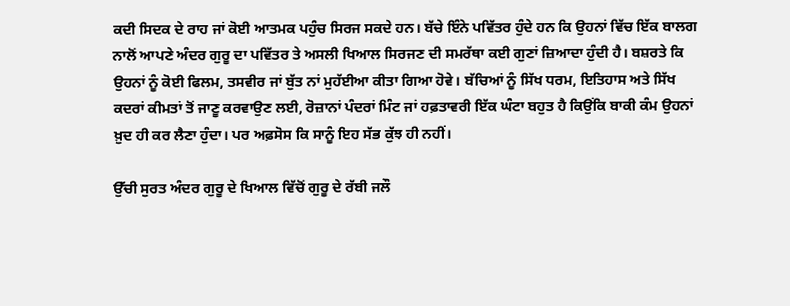ਕਦੀ ਸਿਦਕ ਦੇ ਰਾਹ ਜਾਂ ਕੋਈ ਆਤਮਕ ਪਹੁੰਚ ਸਿਰਜ ਸਕਦੇ ਹਨ। ਬੱਚੇ ਇੰਨੇ ਪਵਿੱਤਰ ਹੁੰਦੇ ਹਨ ਕਿ ਉਹਨਾਂ ਵਿੱਚ ਇੱਕ ਬਾਲਗ ਨਾਲੋਂ ਆਪਣੇ ਅੰਦਰ ਗੁਰੂ ਦਾ ਪਵਿੱਤਰ ਤੇ ਅਸਲੀ ਖਿਆਲ ਸਿਰਜਣ ਦੀ ਸਮਰੱਥਾ ਕਈ ਗੁਣਾਂ ਜ਼ਿਆਦਾ ਹੁੰਦੀ ਹੈ। ਬਸ਼ਰਤੇ ਕਿ ਉਹਨਾਂ ਨੂੰ ਕੋਈ ਫਿਲਮ, ਤਸਵੀਰ ਜਾਂ ਬੁੱਤ ਨਾਂ ਮੁਹੱਈਆ ਕੀਤਾ ਗਿਆ ਹੋਵੇ। ਬੱਚਿਆਂ ਨੂੰ ਸਿੱਖ ਧਰਮ, ਇਤਿਹਾਸ ਅਤੇ ਸਿੱਖ ਕਦਰਾਂ ਕੀਮਤਾਂ ਤੋਂ ਜਾਣੂ ਕਰਵਾਉਣ ਲਈ, ਰੋਜ਼ਾਨਾਂ ਪੰਦਰਾਂ ਮਿੰਟ ਜਾਂ ਹਫ਼ਤਾਵਰੀ ਇੱਕ ਘੰਟਾ ਬਹੁਤ ਹੈ ਕਿਉਂਕਿ ਬਾਕੀ ਕੰਮ ਉਹਨਾਂ ਖ਼ੁਦ ਹੀ ਕਰ ਲੈਣਾ ਹੁੰਦਾ। ਪਰ ਅਫ਼ਸੋਸ ਕਿ ਸਾਨੂੰ ਇਹ ਸੱਭ ਕੁੱਝ ਹੀ ਨਹੀਂ।

ਉੱਚੀ ਸੁਰਤ ਅੰਦਰ ਗੁਰੂ ਦੇ ਖਿਆਲ ਵਿੱਚੋਂ ਗੁਰੂ ਦੇ ਰੱਬੀ ਜਲੌ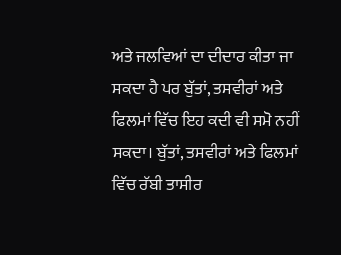ਅਤੇ ਜਲਵਿਆਂ ਦਾ ਦੀਦਾਰ ਕੀਤਾ ਜਾ ਸਕਦਾ ਹੈ ਪਰ ਬੁੱਤਾਂ, ਤਸਵੀਰਾਂ ਅਤੇ ਫਿਲਮਾਂ ਵਿੱਚ ਇਹ ਕਦੀ ਵੀ ਸਮੋ ਨਹੀਂ ਸਕਦਾ। ਬੁੱਤਾਂ, ਤਸਵੀਰਾਂ ਅਤੇ ਫਿਲਮਾਂ ਵਿੱਚ ਰੱਬੀ ਤਾਸੀਰ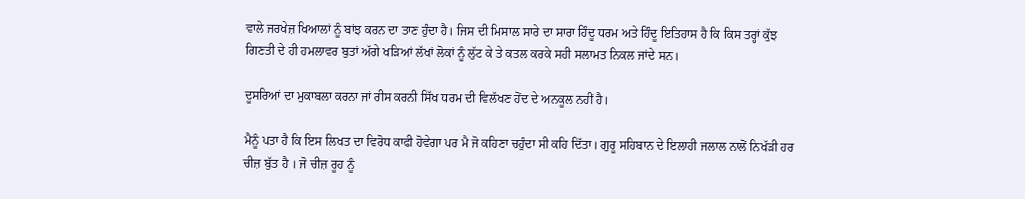ਵਾਲੇ ਜਰਖੇਜ਼ ਖਿਆਲਾਂ ਨੂੰ ਬਾਂਝ ਕਰਨ ਦਾ ਤਾਣ ਹੁੰਦਾ ਹੈ। ਜਿਸ ਦੀ ਮਿਸਾਲ ਸਾਰੇ ਦਾ ਸਾਰਾ ਹਿੰਦੂ ਧਰਮ ਅਤੇ ਹਿੰਦੂ ਇਤਿਹਾਸ ਹੈ ਕਿ ਕਿਸ ਤਰ੍ਹਾਂ ਕੁੱਝ ਗਿਣਤੀ ਦੇ ਹੀ ਹਮਲਾਵਰ ਬੁਤਾਂ ਅੱਗੇ ਖੜਿਆਂ ਲੱਖਾਂ ਲੋਕਾਂ ਨੂੰ ਲੁੱਟ ਕੇ ਤੇ ਕਤਲ ਕਰਕੇ ਸਹੀ ਸਲਾਮਤ ਨਿਕਲ ਜਾਂਦੇ ਸਨ।

ਦੂਸਰਿਆਂ ਦਾ ਮੁਕਾਬਲਾ ਕਰਨਾ ਜਾਂ ਰੀਸ ਕਰਨੀ ਸਿੱਖ ਧਰਮ ਦੀ ਵਿਲੱਖਣ ਹੋਂਦ ਦੇ ਅਨਕੂਲ ਨਹੀਂ ਹੈ।

ਮੈਨੂੰ ਪਤਾ ਹੈ ਕਿ ਇਸ ਲਿਖਤ ਦਾ ਵਿਰੋਧ ਕਾਫੀ ਹੋਵੇਗਾ ਪਰ ਮੈ ਜੋ ਕਹਿਣਾ ਚਹੁੰਦਾ ਸੀ ਕਹਿ ਦਿੱਤਾ। ਗੁਰੂ ਸਹਿਬਾਨ ਦੇ ਇਲਾਹੀ ਜਲਾਲ ਨਾਲੋਂ ਨਿਖੱੜੀ ਹਰ ਚੀਜ਼ ਬੁੱਤ ਹੈ । ਜੋ ਚੀਜ਼ ਰੂਹ ਨੂੰ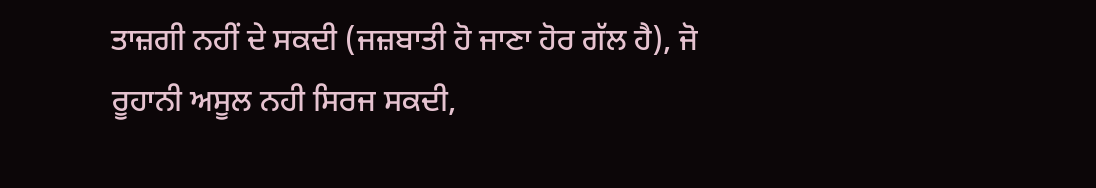ਤਾਜ਼ਗੀ ਨਹੀਂ ਦੇ ਸਕਦੀ (ਜਜ਼ਬਾਤੀ ਹੋ ਜਾਣਾ ਹੋਰ ਗੱਲ ਹੈ), ਜੋ ਰੂਹਾਨੀ ਅਸੂਲ ਨਹੀ ਸਿਰਜ ਸਕਦੀ,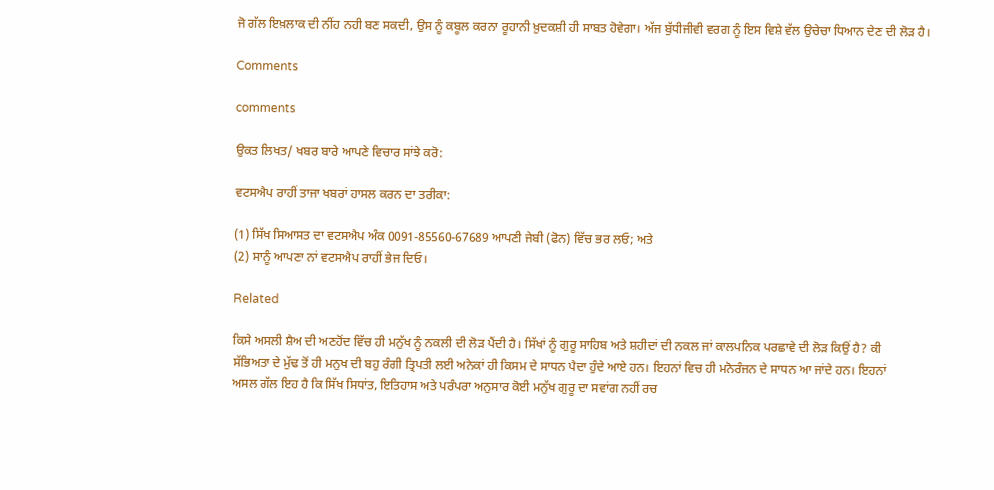ਜੋ ਗੱਲ ਇਖ਼ਲਾਕ ਦੀ ਨੀਂਹ ਨਹੀ ਬਣ ਸਕਦੀ, ਉਸ ਨੂੰ ਕਬੂਲ ਕਰਨਾ ਰੂਹਾਨੀ ਖ਼ੁਦਕਸ਼ੀ ਹੀ ਸਾਬਤ ਹੋਵੇਗਾ। ਅੱਜ ਬੁੱਧੀਜੀਵੀ ਵਰਗ ਨੂੰ ਇਸ ਵਿਸ਼ੇ ਵੱਲ ਉਚੇਚਾ ਧਿਆਨ ਦੇਣ ਦੀ ਲੋੜ ਹੈ।

Comments

comments

ਉਕਤ ਲਿਖਤ/ ਖਬਰ ਬਾਰੇ ਆਪਣੇ ਵਿਚਾਰ ਸਾਂਝੇ ਕਰੋ:

ਵਟਸਐਪ ਰਾਹੀਂ ਤਾਜਾ ਖਬਰਾਂ ਹਾਸਲ ਕਰਨ ਦਾ ਤਰੀਕਾ:

(1) ਸਿੱਖ ਸਿਆਸਤ ਦਾ ਵਟਸਐਪ ਅੰਕ 0091-85560-67689 ਆਪਣੀ ਜੇਬੀ (ਫੋਨ) ਵਿੱਚ ਭਰ ਲਓ; ਅਤੇ
(2) ਸਾਨੂੰ ਆਪਣਾ ਨਾਂ ਵਟਸਐਪ ਰਾਹੀਂ ਭੇਜ ਦਿਓ।

Related

ਕਿਸੇ ਅਸਲੀ ਸ਼ੈਅ ਦੀ ਅਣਹੋਂਦ ਵਿੱਚ ਹੀ ਮਨੁੱਖ ਨੂੰ ਨਕਲੀ ਦੀ ਲੋੜ ਪੈਂਦੀ ਹੈ। ਸਿੱਖਾਂ ਨੂੰ ਗੁਰੂ ਸਾਹਿਬ ਅਤੇ ਸ਼ਹੀਦਾਂ ਦੀ ਨਕਲ ਜਾਂ ਕਾਲਪਨਿਕ ਪਰਛਾਵੇ ਦੀ ਲੋੜ ਕਿਉਂ ਹੈ? ਕੀ
ਸੱਭਿਅਤਾ ਦੇ ਮੁੱਢ ਤੋਂ ਹੀ ਮਨੁਖ ਦੀ ਬਹੁ ਰੰਗੀ ਤ੍ਰਿਪਤੀ ਲਈ ਅਨੇਕਾਂ ਹੀ ਕਿਸਮ ਦੇ ਸਾਧਨ ਪੈਦਾ ਹੁੰਦੇ ਆਏ ਹਨ। ਇਹਨਾਂ ਵਿਚ ਹੀ ਮਨੋਰੰਜਨ ਦੇ ਸਾਧਨ ਆ ਜਾਂਦੇ ਹਨ। ਇਹਨਾਂ
ਅਸਲ ਗੱਲ ਇਹ ਹੈ ਕਿ ਸਿੱਖ ਸਿਧਾਂਤ, ਇਤਿਹਾਸ ਅਤੇ ਪਰੰਪਰਾ ਅਨੁਸਾਰ ਕੋਈ ਮਨੁੱਖ ਗੁਰੂ ਦਾ ਸਵਾਂਗ ਨਹੀਂ ਰਚ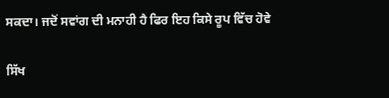ਸਕਦਾ। ਜਦੋਂ ਸਵਾਂਗ ਦੀ ਮਨਾਹੀ ਹੈ ਫਿਰ ਇਹ ਕਿਸੇ ਰੂਪ ਵਿੱਚ ਹੋਵੇ

ਸਿੱਖ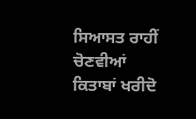ਸਿਆਸਤ ਰਾਹੀਂ ਚੋਣਵੀਆਂ ਕਿਤਾਬਾਂ ਖਰੀਦੋ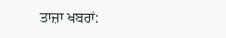ਤਾਜ਼ਾ ਖਬਰਾਂ: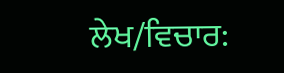ਲੇਖ/ਵਿਚਾਰ: